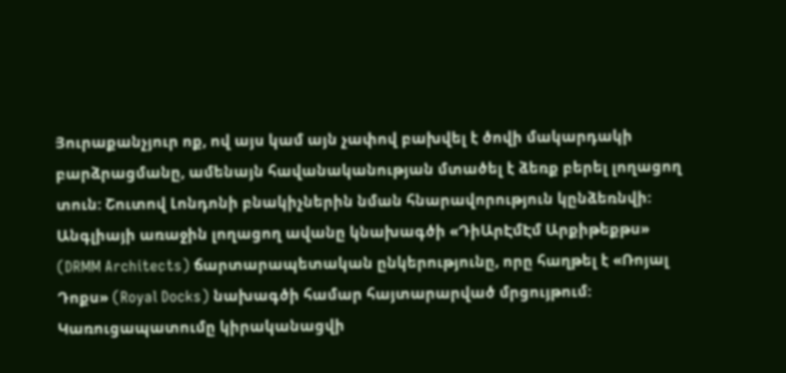Յուրաքանչյուր ոք, ով այս կամ այն չափով բախվել է ծովի մակարդակի բարձրացմանը, ամենայն հավանականության մտածել է ձեռք բերել լողացող տուն: Շուտով Լոնդոնի բնակիչներին նման հնարավորություն կընձեռնվի: Անգլիայի առաջին լողացող ավանը կնախագծի «ԴիԱրԷմԷմ Արքիթեքթս» (DRMM Architects) ճարտարապետական ընկերությունը, որը հաղթել է «Ռոյալ Դոքս» (Royal Docks) նախագծի համար հայտարարված մրցույթում: Կառուցապատումը կիրականացվի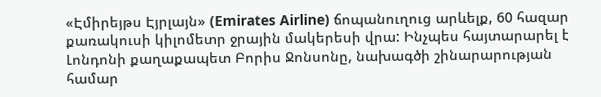«Էմիրեյթս Էյրլայն» (Emirates Airline) ճոպանուղուց արևելք, 60 հազար քառակուսի կիլոմետր ջրային մակերեսի վրա: Ինչպես հայտարարել է Լոնդոնի քաղաքապետ Բորիս Ջոնսոնը, նախագծի շինարարության համար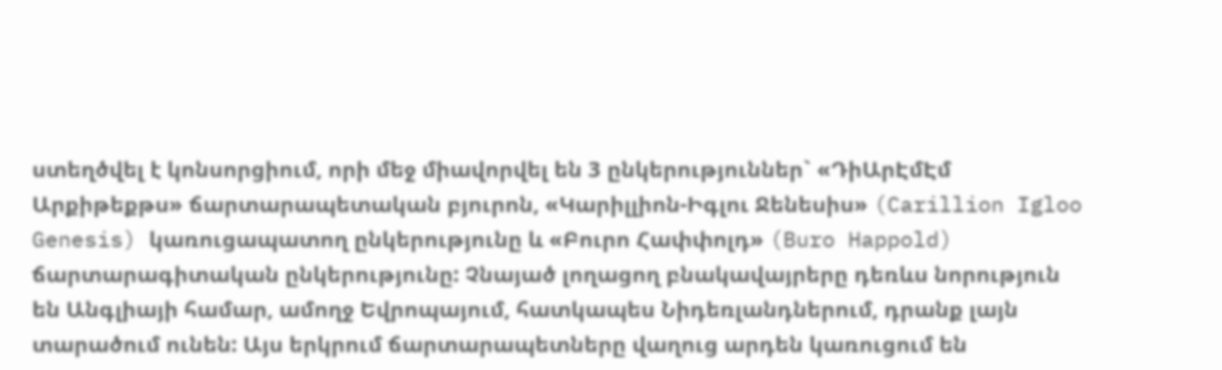ստեղծվել է կոնսորցիում, որի մեջ միավորվել են 3 ընկերություններ` «ԴիԱրԷմԷմ Արքիթեքթս» ճարտարապետական բյուրոն, «Կարիլլիոն-Իգլու Ջենեսիս» (Carillion Igloo Genesis) կառուցապատող ընկերությունը և «Բուրո Հափփոլդ» (Buro Happold) ճարտարագիտական ընկերությունը: Չնայած լողացող բնակավայրերը դեռևս նորություն են Անգլիայի համար, ամողջ Եվրոպայում, հատկապես Նիդեռլանդներում, դրանք լայն տարածում ունեն: Այս երկրում ճարտարապետները վաղուց արդեն կառուցում են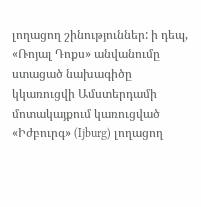լողացող շինություններ: ի դեպ, «Ռոյալ Դոքս» անվանումը ստացած նախագիծը կկառուցվի Ամստերդամի մոտակայքում կառուցված «Իժբուրգ» (Ijburg) լողացող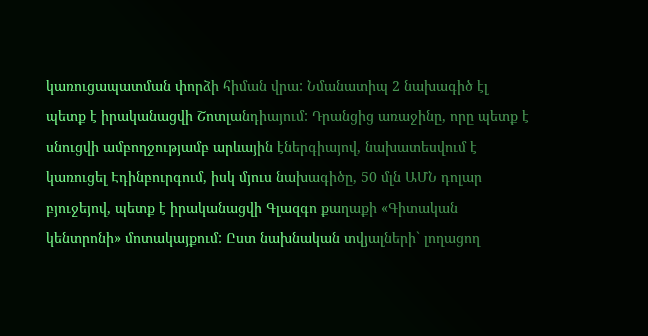կառուցապատման փորձի հիման վրա: Նմանատիպ 2 նախագիծ էլ պետք է իրականացվի Շոտլանդիայում: Դրանցից առաջինը, որը պետք է սնուցվի ամբողջությամբ արևային էներգիայով, նախատեսվում է կառուցել Էդինբուրգում, իսկ մյուս նախագիծը, 50 մլն ԱՄՆ դոլար բյուջեյով, պետք է իրականացվի Գլազգո քաղաքի «Գիտական կենտրոնի» մոտակայքում: Ըստ նախնական տվյալների` լողացող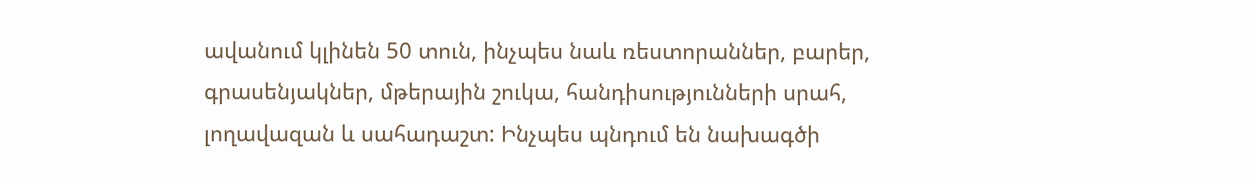ավանում կլինեն 50 տուն, ինչպես նաև ռեստորաններ, բարեր, գրասենյակներ, մթերային շուկա, հանդիսությունների սրահ, լողավազան և սահադաշտ: Ինչպես պնդում են նախագծի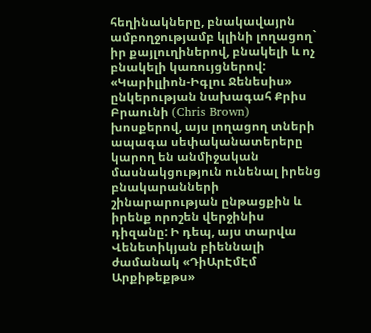հեղինակները, բնակավայրն ամբողջությամբ կլինի լողացող` իր քայլուղիներով, բնակելի և ոչ բնակելի կառույցներով: «Կարիլլիոն-Իգլու Ջենեսիս» ընկերության նախագահ Քրիս Բրաունի (Chris Brown) խոսքերով, այս լողացող տների ապագա սեփականատերերը կարող են անմիջական մասնակցություն ունենալ իրենց բնակարանների շինարարության ընթացքին և իրենք որոշեն վերջինիս դիզանը: Ի դեպ, այս տարվա Վենետիկյան բիեննալի ժամանակ «ԴիԱրԷմԷմ Արքիթեքթս»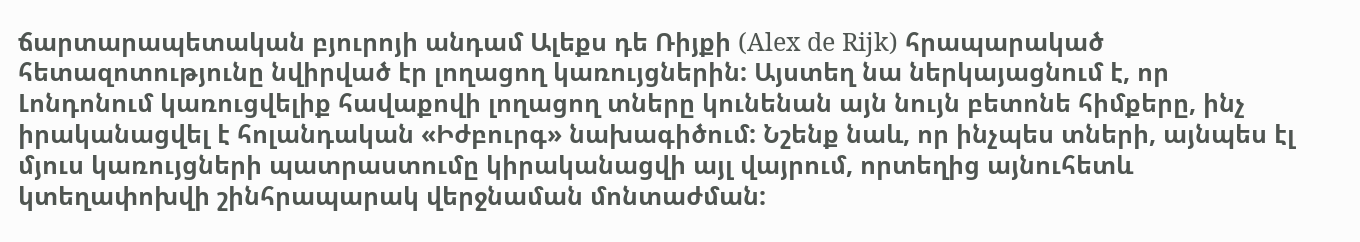ճարտարապետական բյուրոյի անդամ Ալեքս դե Ռիյքի (Alex de Rijk) հրապարակած հետազոտությունը նվիրված էր լողացող կառույցներին: Այստեղ նա ներկայացնում է, որ Լոնդոնում կառուցվելիք հավաքովի լողացող տները կունենան այն նույն բետոնե հիմքերը, ինչ իրականացվել է հոլանդական «Իժբուրգ» նախագիծում: Նշենք նաև, որ ինչպես տների, այնպես էլ մյուս կառույցների պատրաստումը կիրականացվի այլ վայրում, որտեղից այնուհետև կտեղափոխվի շինհրապարակ վերջնաման մոնտաժման: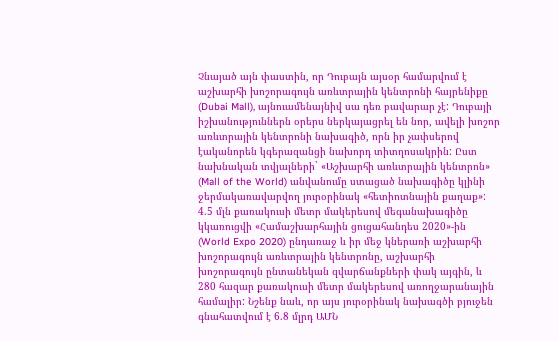Չնայած այն փաստին, որ Դուբայն այսօր համարվում է աշխարհի խոշորագույն առևտրային կենտրոնի հայրենիքը (Dubai Mall), այնուամենայնիվ սա դեռ բավարար չէ: Դուբայի իշխանություններն օրերս ներկայացրել են նոր, ավելի խոշոր առևտրային կենտրոնի նախագիծ, որն իր չափսերով էականորեն կգերազանցի նախորդ տիտղոսակրին: Ըստ նախնական տվյալների` «Աշխարհի առևտրային կենտրոն» (Mall of the World) անվանումը ստացած նախագիծը կլինի ջերմակառավարվող յուրօրինակ «հետիոտնային քաղաք»: 4.5 մլն քառակուսի մետր մակերեսով մեգանախագիծը կկառուցվի «Համաշխարհային ցուցահանդես 2020»-ին (World Expo 2020) ընդառաջ և իր մեջ կներառի աշխարհի խոշորագույն առևտրային կենտրոնը, աշխարհի խոշորագույն ընտանեկան զվարճանքների փակ այգին, և 280 հազար քառակուսի մետր մակերեսով առողջարանային համալիր: Նշենք նաև, որ այս յուրօրինակ նախագծի բյուջեն գնահատվում է 6.8 մլրդ ԱՄՆ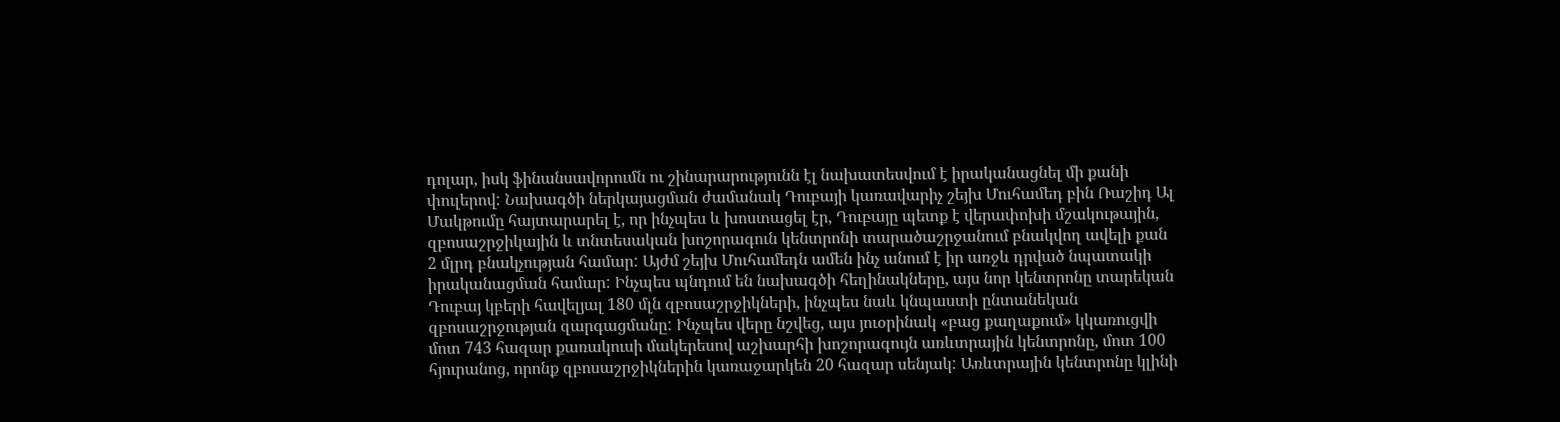դոլար, իսկ ֆինանսավորումն ու շինարարությունն էլ նախատեսվում է իրականացնել մի քանի փուլերով: Նախագծի ներկայացման ժամանակ Դուբայի կառավարիչ շեյխ Մուհամեդ բին Ռաշիդ Ալ Մակթումը հայտարարել է, որ ինչպես և խոստացել էր, Դուբայը պետք է վերափոխի մշակութային, զբոսաշրջիկային և տնտեսական խոշորագուն կենտրոնի տարածաշրջանում բնակվող ավելի քան 2 մլրդ բնակչության համար: Այժմ շեյխ Մուհամեդն ամեն ինչ անում է իր առջև դրված նպատակի իրականացման համար: Ինչպես պնդում են նախագծի հեղինակները, այս նոր կենտրոնը տարեկան Դուբայ կբերի հավելյալ 180 մլն զբոսաշրջիկների, ինչպես նաև կնպաստի ընտանեկան զբոսաշրջության զարգացմանը: Ինչպես վերը նշվեց, այս յուօրինակ «բաց քաղաքում» կկառուցվի մոտ 743 հազար քառակուսի մակերեսով աշխարհի խոշորագույն առևտրային կենտրոնը, մոտ 100 հյուրանոց, որոնք զբոսաշրջիկներին կառաջարկեն 20 հազար սենյակ: Առևտրային կենտրոնը կլինի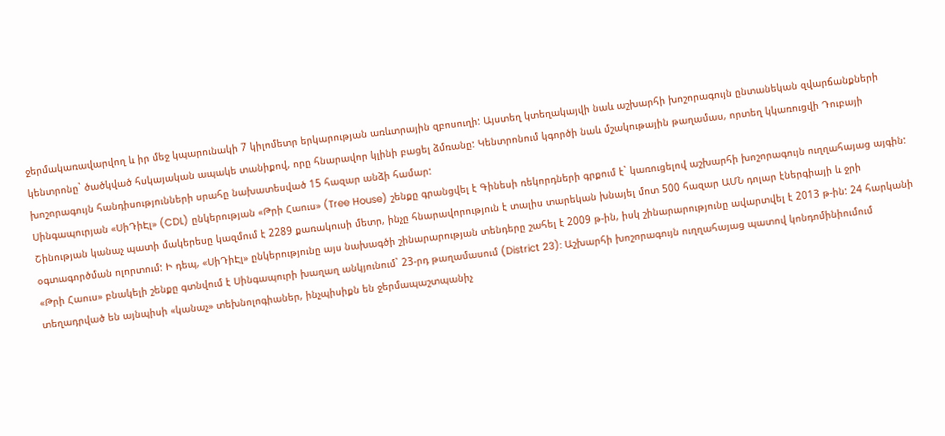ջերմակառավարվող և իր մեջ կպարունակի 7 կիլոմետր երկարության առևտրային զբոսուղի: Այստեղ կտեղակայվի նաև աշխարհի խոշորագույն ընտանեկան զվարճանքների կենտրոնը` ծածկված հսկայական ապակե տանիքով, որը հնարավոր կլինի բացել ձմռանը: Կենտրոնում կգործի նաև մշակութային թաղամաս, որտեղ կկառուցվի Դուբայի խոշորագույն հանդիսությունների սրահը նախատեսված 15 հազար անձի համար:
Սինգապուրյան «ՍիԴիԷլ» (CDL) ընկերության «Թրի Հաուս» (Tree House) շենքը գրանցվել է Գինեսի ռեկորդների գրքում է` կառուցելով աշխարհի խոշորագույն ուղղահայաց այգին: Շինության կանաչ պատի մակերեսը կազմում է 2289 քառակուսի մետր, ինչը հնարավորություն է տալիս տարեկան խնայել մոտ 500 հազար ԱՄՆ դոլար էներգիայի և ջրի օգտագործման ոլորտում: Ի դեպ, «ՍիԴիԷլ» ընկերությունը այս նախագծի շինարարության տենդերը շահել է 2009 թ-ին, իսկ շինարարությունը ավարտվել է 2013 թ-ին: 24 հարկանի «Թրի Հաուս» բնակելի շենքը գտնվում է Սինգապուրի խաղաղ անկյունում` 23-րդ թաղամասում (District 23): Աշխարհի խոշորագույն ուղղահայաց պատով կոնդոմինիումում տեղադրված են այնպիսի «կանաչ» տեխնոլոգիաներ, ինչպիսիքն են ջերմապաշտպանիչ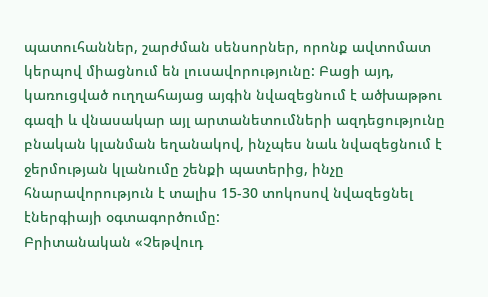պատուհաններ, շարժման սենսորներ, որոնք ավտոմատ կերպով միացնում են լուսավորությունը: Բացի այդ, կառուցված ուղղահայաց այգին նվազեցնում է ածխաթթու գազի և վնասակար այլ արտանետումների ազդեցությունը բնական կլանման եղանակով, ինչպես նաև նվազեցնում է ջերմության կլանումը շենքի պատերից, ինչը հնարավորություն է տալիս 15-30 տոկոսով նվազեցնել էներգիայի օգտագործումը:
Բրիտանական «Չեթվուդ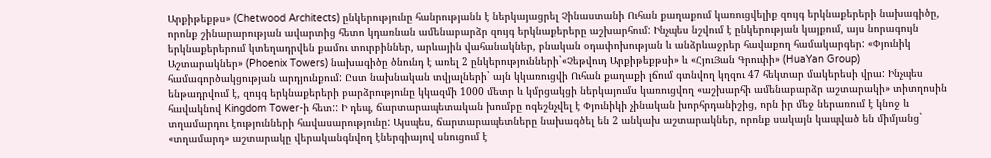Արքիթեքթս» (Chetwood Architects) ընկերությունը հանրությանն է ներկայացրել Չինաստանի Ուհան քաղաքում կառուցվելիք զույգ երկնաքերերի նախագիծը, որոնք շինարարության ավարտից հետո կդառնան ամենաբարձր զույգ երկնաքերերը աշխարհում: Ինչպես նշվում է ընկերության կայքում, այս նորագույն երկնաքերերում կտեղադրվեն քամու տուրբիններ, արևային վահանակներ, բնական օդափոխության և անձրևաջրեր հավաքող համակարգեր: «Փյունիկ Աշտարակներ» (Phoenix Towers) նախագիծը ծնունդ է առել 2 ընկերությունների`«Չեթվուդ Արքիթեքթսի» և «ՀյուՅան Գրուփի» (HuaYan Group) համագործակցության արդյունքում: Ըստ նախնական տվյալների` այն կկառուցվի Ուհան քաղաքի լճում գտնվող կղզու 47 հեկտար մակերեսի վրա: Ինչպես ենթադրվում է, զույգ երկնաքերերի բարձրությունը կկազմի 1000 մետր և կմրցակցի ներկայումս կառուցվող «աշխարհի ամենաբարձր աշտարակի» տիտղոսին հավակնով Kingdom Tower-ի հետ:: Ի դեպ, ճարտարապետական խումբը ոգեշնչվել է Փյունիկի չինական խորհրդանիշից, որն իր մեջ ներառում է կնոջ և տղամարդու էությունների հավասարությունը: Այսպես, ճարտարապետները նախագծել են 2 անկախ աշտարակներ, որոնք սակայն կապված են միմյանց` «տղամարդ» աշտարակը վերականգնվող էներգիայով սնուցում է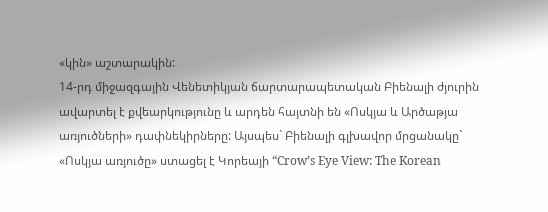«կին» աշտարակին:
14-րդ միջազգային Վենետիկյան ճարտարապետական Բիենալի ժյուրին ավարտել է քվեարկությունը և արդեն հայտնի են «Ոսկյա և Արծաթյա առյուծների» դափնեկիրները: Այսպես` Բիենալի գլխավոր մրցանակը` «Ոսկյա առյուծը» ստացել է Կորեայի “Crow’s Eye View: The Korean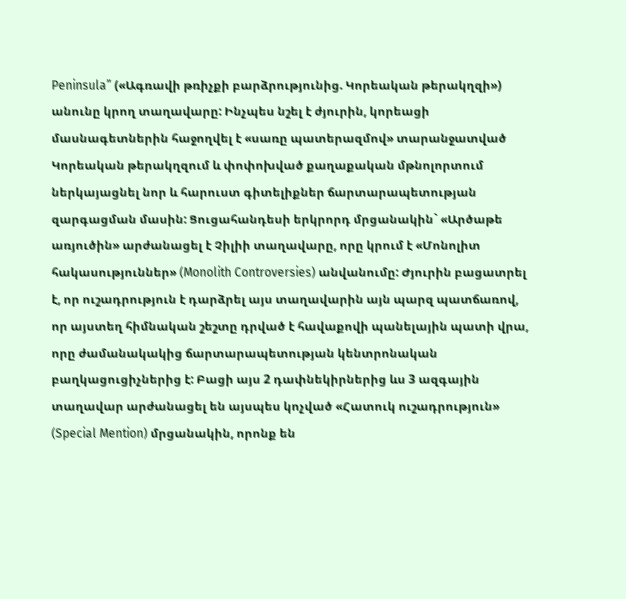Peninsula” («Ագռավի թռիչքի բարձրությունից. Կորեական թերակղզի») անունը կրող տաղավարը: Ինչպես նշել է ժյուրին, կորեացի մասնագետներին հաջողվել է «սառը պատերազմով» տարանջատված Կորեական թերակղզում և փոփոխված քաղաքական մթնոլորտում ներկայացնել նոր և հարուստ գիտելիքներ ճարտարապետության զարգացման մասին: Ցուցահանդեսի երկրորդ մրցանակին` «Արծաթե առյուծին» արժանացել է Չիլիի տաղավարը, որը կրում է «Մոնոլիտ հակասություններ» (Monolith Controversies) անվանումը: Ժյուրին բացատրել է, որ ուշադրություն է դարձրել այս տաղավարին այն պարզ պատճառով, որ այստեղ հիմնական շեշտը դրված է հավաքովի պանելային պատի վրա, որը ժամանակակից ճարտարապետության կենտրոնական բաղկացուցիչներից է: Բացի այս 2 դափնեկիրներից ևս 3 ազգային տաղավար արժանացել են այսպես կոչված «Հատուկ ուշադրություն» (Special Mention) մրցանակին, որոնք են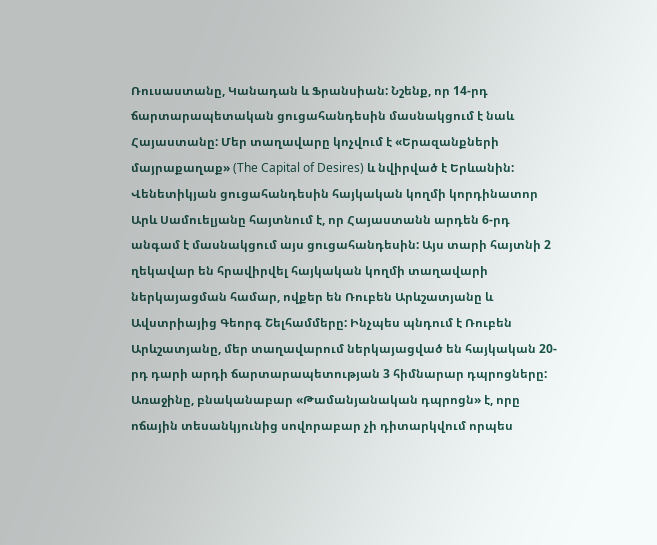Ռուսաստանը, Կանադան և Ֆրանսիան: Նշենք, որ 14-րդ ճարտարապետական ցուցահանդեսին մասնակցում է նաև Հայաստանը: Մեր տաղավարը կոչվում է «Երազանքների մայրաքաղաք» (The Capital of Desires) և նվիրված է Երևանին: Վենետիկյան ցուցահանդեսին հայկական կողմի կորդինատոր Արև Սամուելյանը հայտնում է, որ Հայաստանն արդեն 6-րդ անգամ է մասնակցում այս ցուցահանդեսին: Այս տարի հայտնի 2 ղեկավար են հրավիրվել հայկական կողմի տաղավարի ներկայացման համար, ովքեր են Ռուբեն Արևշատյանը և Ավստրիայից Գեորգ Շելհամմերը: Ինչպես պնդում է Ռուբեն Արևշատյանը, մեր տաղավարում ներկայացված են հայկական 20-րդ դարի արդի ճարտարապետության 3 հիմնարար դպրոցները: Առաջինը, բնականաբար «Թամանյանական դպրոցն» է, որը ոճային տեսանկյունից սովորաբար չի դիտարկվում որպես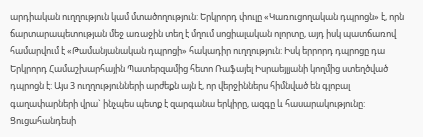արդիական ուղղություն կամ մտածողություն: Երկրորդ փուլը «Կառուցողական դպրոցն» է, որն ճարտարապետության մեջ առաջին տեղ է մղում սոցիալական ոլորտը, այդ իսկ պատճառով համարվում է «Թամանյանական դպրոցի» հակադիր ուղղություն: Իսկ երրորդ դպրոցը դա Երկրորդ Համաշխարհային Պատերզամից հետո Ռաֆայել Իսրաեյլյանի կողմից ստեղծված դպրոցն է: Այս 3 ուղղությունների արժեքն այն է, որ վերջիններս հիմնված են գլոբալ գաղափարների վրա` ինչպես պետք է զարգանա երկիրը, ազգը և հասարակությունը: Ցուցահանդեսի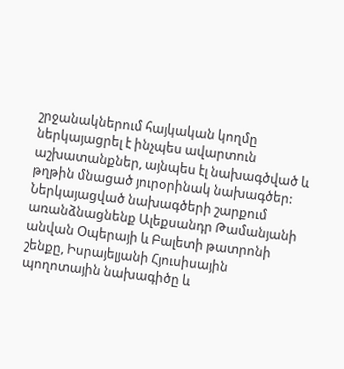շրջանակներում հայկական կողմը ներկայացրել է ինչպես ավարտուն աշխատանքներ, այնպես էլ նախագծված և թղթին մնացած յուրօրինակ նախագծեր: Ներկայացված նախագծերի շարքում առանձնացնենք Ալեքսանդր Թամանյանի անվան Օպերայի և Բալետի թատրոնի շենքը, Իսրայելյանի Հյուսիսային պողոտային նախագիծը և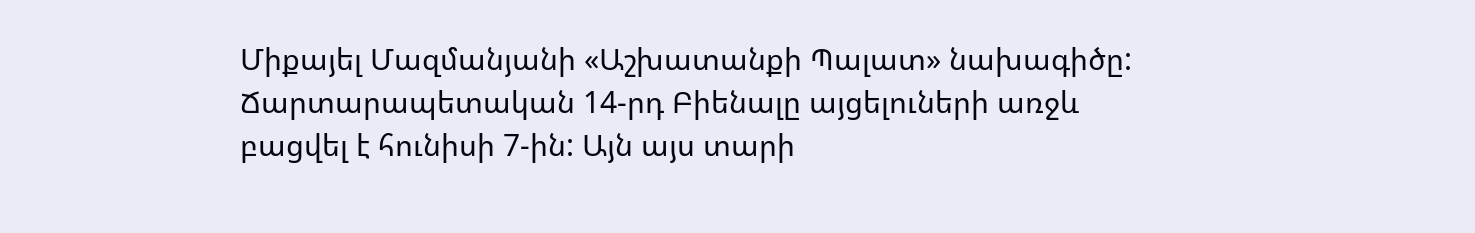Միքայել Մազմանյանի «Աշխատանքի Պալատ» նախագիծը: Ճարտարապետական 14-րդ Բիենալը այցելուների առջև բացվել է հունիսի 7-ին: Այն այս տարի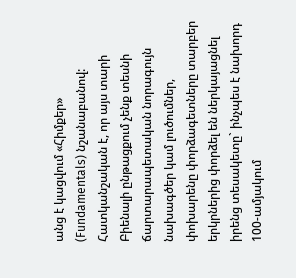անց է կացվում «Հիմքեր» (Fundamentals) նշանաբանով: Հատկանշական է, որ այս տարի Բիենալի ընթացքում չենք տեսնի ճարտարապետական նորագույն նախագծեր կամ լուծումներ, փոխարենը փորձագետները տարբեր երկրներից փորձել են ներկայացնել իրենց տեսակետը` ինչպես է նախորդ 100-ամյակում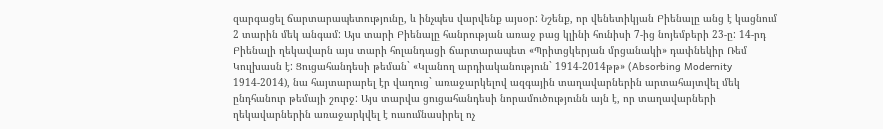զարգացել ճարտարապետությունը, և ինչպես վարվենք այսօր: Նշենք, որ վենետիկյան Բիենալը անց է կացնում 2 տարին մեկ անգամ: Այս տարի Բիենալը հանրության առաջ բաց կլինի հունիսի 7-ից նոյեմբերի 23-ը: 14-րդ Բիենալի ղեկավարն այս տարի հոլանդացի ճարտարապետ «Պրիտցկերյան մրցանակի» դափնեկիր Ռեմ Կուլխասն է: Ցուցահանդեսի թեման` «Կլանող արդիականություն` 1914-2014թթ» (Absorbing Modernity 1914-2014), նա հայտարարել էր վաղուց` առաջարկելով ազգային տաղավարներին արտահայտվել մեկ ընդհանուր թեմայի շուրջ: Այս տարվա ցուցահանդեսի նորամուծությունն այն է, որ տաղավարների ղեկավարներին առաջարկվել է ուսումնասիրել ոչ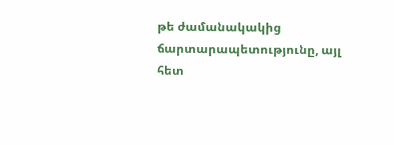թե ժամանակակից ճարտարապետությունը, այլ հետ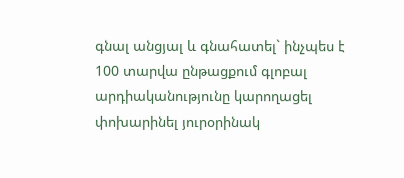գնալ անցյալ և գնահատել` ինչպես է 100 տարվա ընթացքում գլոբալ արդիականությունը կարողացել փոխարինել յուրօրինակ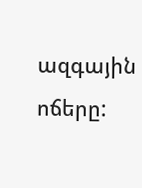ազգային ոճերը: